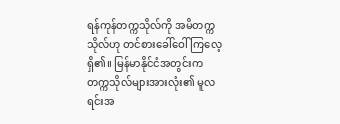ရန်ကုန်တက္ကသိုလ်ကို အမိတက္ကသိုလ်ဟု တင်စားခေါ်ဝေါ်ကြလေ့ရှိ၏။ မြန်မာနိုင်ငံအတွင်းက တက္ကသိုလ်များအားလုံး၏ မူလရင်းအ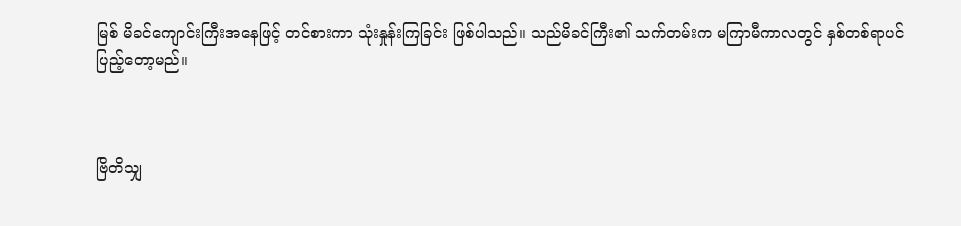မြစ် မိခင်ကျောင်းကြီးအနေဖြင့် တင်စားကာ သုံးနှုန်းကြခြင်း ဖြစ်ပါသည်။ သည်မိခင်ကြီး၏ သက်တမ်းက မကြာမီကာလတွင် နှစ်တစ်ရာပင် ပြည့်တော့မည်။



ဗြိတိသျှ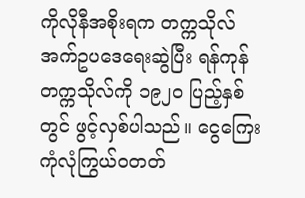ကိုလိုနီအစိုးရက တက္ကသိုလ်အက်ဥပဒေရေးဆွဲပြီး ရန်ကုန် တက္ကသိုလ်ကို ၁၉၂၀ ပြည့်နှစ်တွင် ဖွင့်လှစ်ပါသည်။ ငွေကြေး ကုံလုံကြွယ်ဝတတ်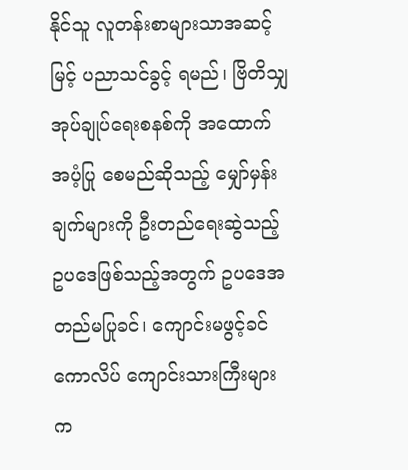နိုင်သူ လူတန်းစာများသာအဆင့်မြင့် ပညာသင်ခွင့် ရမည်၊ ဗြိတိသျှအုပ်ချုပ်ရေးစနစ်ကို အထောက်အပံ့ပြု စေမည်ဆိုသည့် မျှော်မှန်းချက်များကို ဦးတည်ရေးဆွဲသည့် ဥပဒေဖြစ်သည့်အတွက် ဥပဒေအတည်မပြုခင်၊ ကျောင်းမဖွင့်ခင် ကောလိပ် ကျောင်းသားကြီးများ က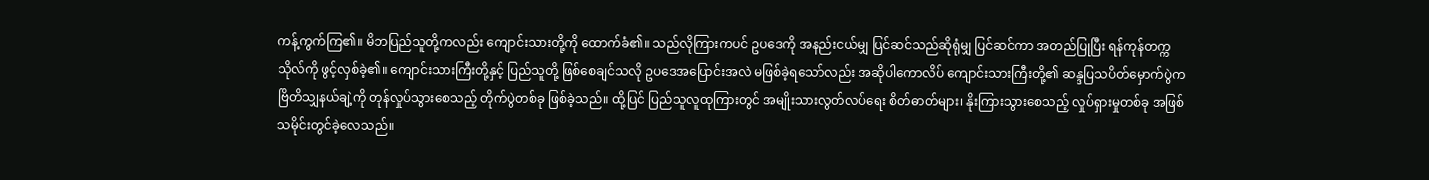ကန့်ကွက်ကြ၏။ မိဘပြည်သူတို့ကလည်း ကျောင်းသားတို့ကို ထောက်ခံ၏။ သည်လိုကြားကပင် ဥပဒေကို အနည်းငယ်မျှ ပြင်ဆင်သည်ဆိုရုံမျှ ပြင်ဆင်ကာ အတည်ပြုပြီး ရန်ကုန်တက္ကသိုလ်ကို ဖွင့်လှစ်ခဲ့၏။ ကျောင်းသားကြီးတို့နှင့် ပြည်သူတို့ ဖြစ်စေချင်သလို ဥပဒေအပြောင်းအလဲ မဖြစ်ခဲ့ရသော်လည်း အဆိုပါကောလိပ် ကျောင်းသားကြီးတို့၏ ဆန္ဒပြသပိတ်မှောက်ပွဲက ဗြိတိသျှနယ်ချဲ့ကို တုန်လှုပ်သွားစေသည့် တိုက်ပွဲတစ်ခု ဖြစ်ခဲ့သည်။ ထို့ပြင် ပြည်သူလူထုကြားတွင် အမျိုးသားလွတ်လပ်ရေး စိတ်ဓာတ်များ၊ နိုးကြားသွားစေသည့် လှုပ်ရှားမှုတစ်ခု အဖြစ် သမိုင်းတွင်ခဲ့လေသည်။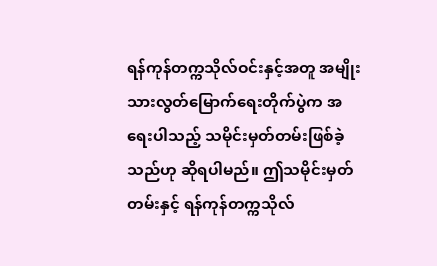ရန်ကုန်တက္ကသိုလ်ဝင်းနှင့်အတူ အမျိုးသားလွတ်မြောက်ရေးတိုက်ပွဲက အရေးပါသည့် သမိုင်းမှတ်တမ်းဖြစ်ခဲ့သည်ဟု ဆိုရပါမည်။ ဤသမိုင်းမှတ်တမ်းနှင့် ရန်ကုန်တက္ကသိုလ်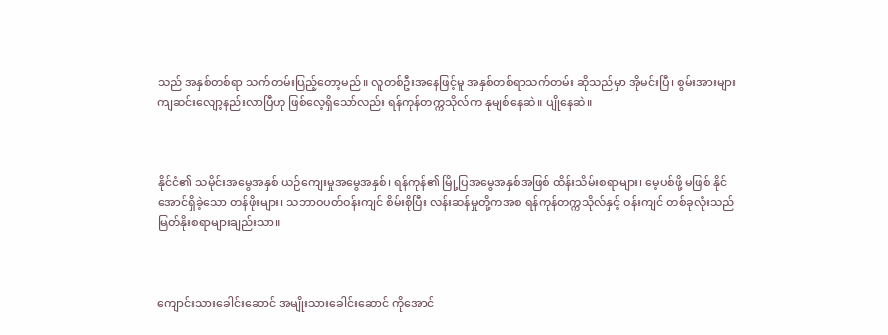သည် အနှစ်တစ်ရာ သက်တမ်းပြည့်တော့မည်။ လူတစ်ဦးအနေဖြင့်မူ အနှစ်တစ်ရာသက်တမ်း ဆိုသည်မှာ အိုမင်းပြီ၊ စွမ်းအားများ ကျဆင်းလျော့နည်းလာပြီဟု ဖြစ်လေ့ရှိသော်လည်း ရန်ကုန်တက္ကသိုလ်က နုမျစ်နေဆဲ။ ပျိုနေဆဲ။



နိုင်ငံ၏ သမိုင်းအမွေအနှစ် ယဉ်ကျေးမှုအမွေအနှစ်၊ ရန်ကုန်၏ မြို့ပြအမွေအနှစ်အဖြစ် ထိန်းသိမ်းစရာများ၊ မေ့ပစ်ဖို့ မဖြစ် နိုင်အောင်ရှိခဲ့သော တန်ဖိုးများ၊ သဘာဝပတ်ဝန်းကျင် စိမ်းစိုပြီး လန်းဆန်မှုတို့ကအစ ရန်ကုန်တက္ကသိုလ်နှင့် ဝန်းကျင် တစ်ခုလုံးသည် မြတ်နိုးစရာများချည်းသာ။



ကျောင်းသားခေါင်းဆောင် အမျိုးသားခေါင်းဆောင် ကိုအောင်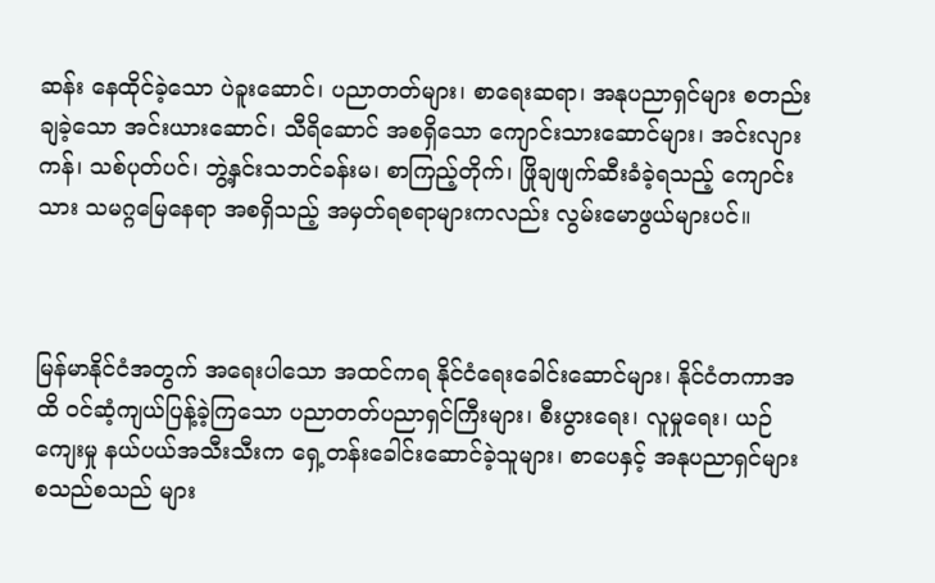ဆန်း နေထိုင်ခဲ့သော ပဲခူးဆောင်၊ ပညာတတ်များ၊ စာရေးဆရာ၊ အနုပညာရှင်များ စတည်းချခဲ့သော အင်းယားဆောင်၊ သီရိဆောင် အစရှိသော ကျောင်းသားဆောင်များ၊ အင်းလျားကန်၊ သစ်ပုတ်ပင်၊ ဘွဲ့နှင်းသဘင်ခန်းမ၊ စာကြည့်တိုက်၊ ဖြိုချဖျက်ဆီးခံခဲ့ရသည့် ကျောင်းသား သမဂ္ဂမြေနေရာ အစရှိသည့် အမှတ်ရစရာများကလည်း လွမ်းမောဖွယ်များပင်။



မြန်မာနိုင်ငံအတွက် အရေးပါသော အထင်ကရ နိုင်ငံရေးခေါင်းဆောင်များ၊ နိုင်ငံတကာအထိ ဝင်ဆံ့ကျယ်ပြန့်ခဲ့ကြသော ပညာတတ်ပညာရှင်ကြီးများ၊ စီးပွားရေး၊ လူမှုရေး၊ ယဉ်ကျေးမှု နယ်ပယ်အသီးသီးက ရှေ့တန်းခေါင်းဆောင်ခဲ့သူများ၊ စာပေနှင့် အနုပညာရှင်များ စသည်စသည် များ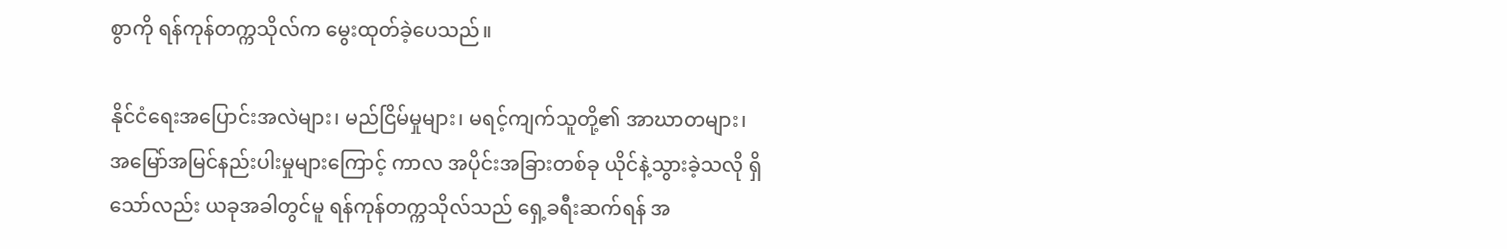စွာကို ရန်ကုန်တက္ကသိုလ်က မွေးထုတ်ခဲ့ပေသည်။

နိုင်ငံရေးအပြောင်းအလဲများ၊ မည်ငြိမ်မှုများ၊ မရင့်ကျက်သူတို့၏ အာဃာတများ၊ အမြော်အမြင်နည်းပါးမှုများကြောင့် ကာလ အပိုင်းအခြားတစ်ခု ယိုင်နဲ့သွားခဲ့သလို ရှိသော်လည်း ယခုအခါတွင်မူ ရန်ကုန်တက္ကသိုလ်သည် ရှေ့ခရီးဆက်ရန် အ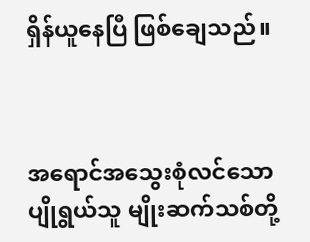ရှိန်ယူနေပြီ ဖြစ်ချေသည်။



အရောင်အသွေးစုံလင်သော ပျိုရွယ်သူ မျိုးဆက်သစ်တို့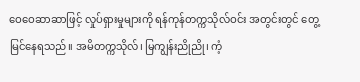ဝေဝေဆာဆာဖြင့် လှုပ်ရှားမှုများကို ရန်ကုန်တက္ကသိုလ်ဝင်း အတွင်းတွင် တွေ့မြင်နေရသည်။ အမိတက္ကသိုလ်၊ မြကျွန်းညိုညို၊ ကံ့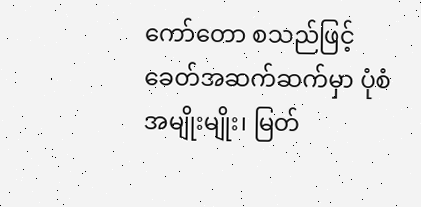ကော်တော စသည်ဖြင့် ခေတ်အဆက်ဆက်မှာ ပုံစံအမျိုးမျိုး၊ မြတ်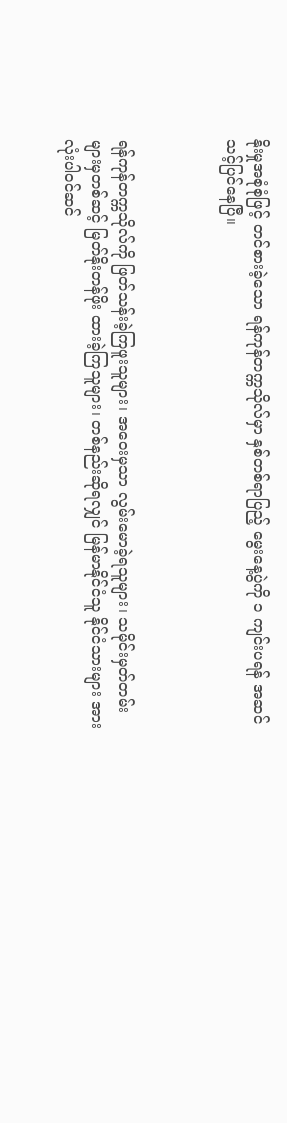နိုးမှုအစုံစုံဖြင့် တင်စားခဲ့သော ရန်ကုန်တက္ကသိုလ်မှာ နှစ်တစ်ရာပြည့် မွေးနေ့ပွဲကို ၁ ကျင်းပရန် အဆင်သင့်ပြင်နေပြီ။



ရန်ကုန်တက္ကသိုလ်ကို ဖြတ်သန်းခဲ့ကြဖူးသူများ၊ အဝေးမှသာ လွမ်းမောခဲ့ရသူများ၊ သမိုင်းမှတ်တမ်းများမှတစ်ဆင့် မြတ်နိုးတန်ဖိုး ထားခဲ့ကြသူများ၊ တစ်နည်းဆိုရလျှင် မြန်မာနိုင်ငံသူ နိုင်ငံသားများ အားလုံးပါဝင်ဆင်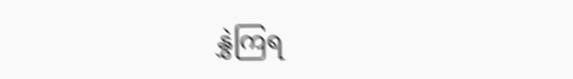နွှဲကြရ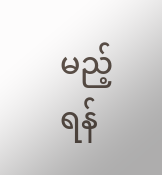မည့် ရန်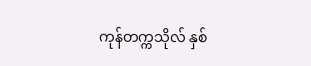ကုန်တက္ကသိုလ် နှစ်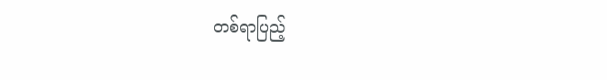တစ်ရာပြည့်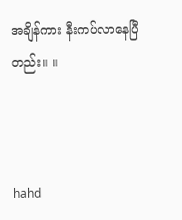အချိန်ကား နီးကပ်လာနေပြီတည်း။ ။



hahd